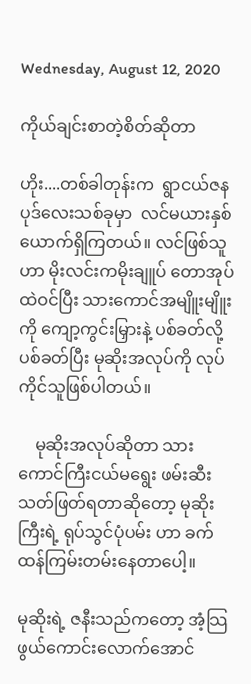Wednesday, August 12, 2020

ကိုယ်ချင်းစာတဲ့စိတ်ဆိုတာ

ဟိုး....တစ်ခါတုန်းက  ရွာငယ်ဇနပုဒ်လေးသစ်ခုမှာ  လင်မယားနှစ်ယောက်ရှိကြတယ်။ လင်ဖြစ်သူဟာ မိုးလင်းကမိုးချူပ် တောအုပ်ထဲဝင်ပြီး သားကောင်အမျိူးမျိူး
ကို ကျော့ကွင်းမြှားနဲ့ ပစ်ခတ်လို့ ပစ်ခတ်ပြီး မုဆိုးအလုပ်ကို လုပ်ကိုင်သူဖြစ်ပါတယ်။

    မုဆိုးအလုပ်ဆိုတာ သားကောင်ကြီးငယ်မရွေး ဖမ်းဆီးသတ်ဖြတ်ရတာဆိုတော့ မုဆိုးကြီးရဲ့ ရုပ်သွင်ပုံပမ်း ဟာ ခက်ထန်ကြမ်းတမ်းနေတာပေါ့။

မုဆိုးရဲ့ ဇနီးသည်ကတော့ အံ့သြဖွယ်ကောင်းလောက်အောင်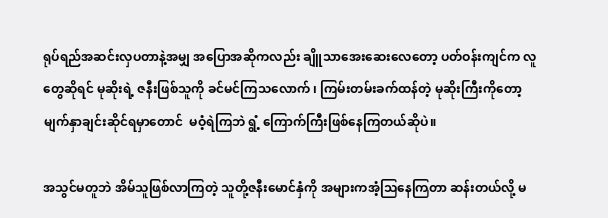ရုပ်ရည်အဆင်းလှပတာနဲ့အမျှ အပြောအဆိုကလည်း ချိူသာအေးဆေးလေတော့ ပတ်ဝန်းကျင်က လူတွေဆိုရင် မုဆိုးရဲ့ ဇနီးဖြစ်သူကို ခင်မင်ကြသလောက် ၊ ကြမ်းတမ်းခက်ထန်တဲ့ မုဆိုးကြီးကိုတော့ မျက်နှာချင်းဆိုင်ရမှာတောင်  မဝံ့ရဲကြဘဲ ရွံ့ ကြောက်ကြီးဖြစ်နေကြတယ်ဆိုပဲ။

အသွင်မတူဘဲ အိမ်သူဖြစ်လာကြတဲ့ သူတို့ဇနီးမောင်နှံကို အများကအံ့သြနေကြတာ ဆန်းတယ်လို့ မ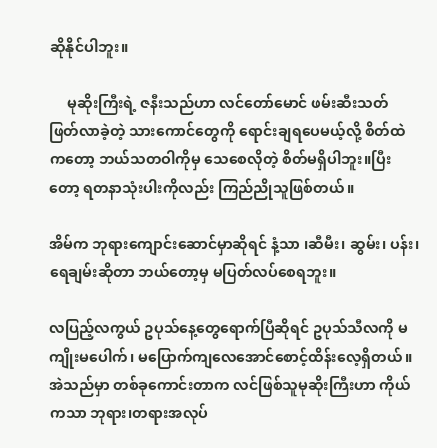ဆိုနိုင်ပါဘူး။

     မုဆိုးကြီးရဲ့ ဇနီးသည်ဟာ လင်တော်မောင် ဖမ်းဆီးသတ် ဖြတ်လာခဲ့တဲ့ သားကောင်တွေကို ရောင်းချရပေမယ့်လို့ စိတ်ထဲကတော့ ဘယ်သတဝါကိုမှ သေစေလိုတဲ့ စိတ်မရှိပါဘူး။ပြီးတော့ ရတနာသုံးပါးကိုလည်း ကြည်ညိုသူဖြစ်တယ်။

အိမ်က ဘုရားကျောင်းဆောင်မှာဆိုရင် နံ့သာ ၊ဆီမီး၊ ဆွမ်း၊ ပန်း၊ ရေချမ်းဆိုတာ ဘယ်တော့မှ မပြတ်လပ်စေရဘူး။

လပြည့်လကွယ် ဥပုသ်နေ့တွေရောက်ပြီဆိုရင် ဥပုသ်သီလကို မကျိုးမပေါက်၊ မပြောက်ကျလေအောင်စောင့်ထိန်းလေ့ရှိတယ်။အဲသည်မှာ တစ်ခုကောင်းတာက လင်ဖြစ်သူမုဆိုးကြီးဟာ ကိုယ်ကသာ ဘုရား၊တရားအလုပ်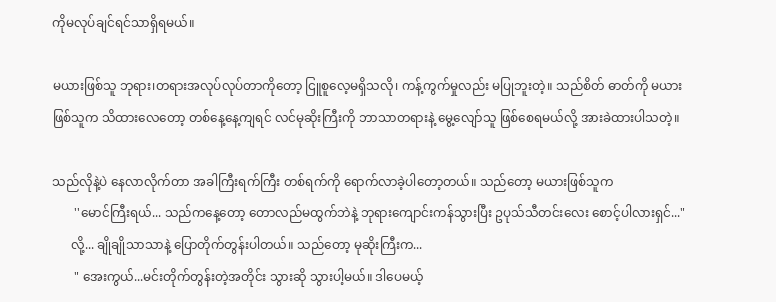ကိုမလုပ်ချင်ရင်သာရှိရမယ်။

မယားဖြစ်သူ ဘုရား၊တရားအလုပ်လုပ်တာကိုတော့ ငြူစူလေ့မရှိသလို၊ ကန့်ကွက်မှုလည်း မပြုဘူးတဲ့။ သည်စိတ် ဓာတ်ကို မယားဖြစ်သူက သိထားလေတော့ တစ်နေ့နေ့ကျရင် လင်မုဆိုးကြီးကို ဘာသာတရားနဲ့ မွေ့လျော်သူ ဖြစ်စေရမယ်လို့ အားခဲထားပါသတဲ့။

သည်လိုနဲ့ပဲ နေလာလိုက်တာ အခါကြီးရက်ကြီး တစ်ရက်ကို ရောက်လာခဲ့ပါတော့တယ်။ သည်တော့ မယားဖြစ်သူက
       ''မောင်ကြီးရယ်... သည်ကနေ့တော့ တောလည်မထွက်ဘဲနဲ့ ဘုရားကျောင်းကန်သွားပြီး ဥပုသ်သီတင်းလေး စောင့်ပါလားရှင်..."
      လို့... ချိုချိုသာသာနဲ့ ပြောတိုက်တွန်းပါတယ်။ သည်တော့ မုဆိုးကြီးက...
       " အေးကွယ်...မင်းတိုက်တွန်းတဲ့အတိုင်း သွားဆို သွားပါ့မယ်။ ဒါပေမယ့်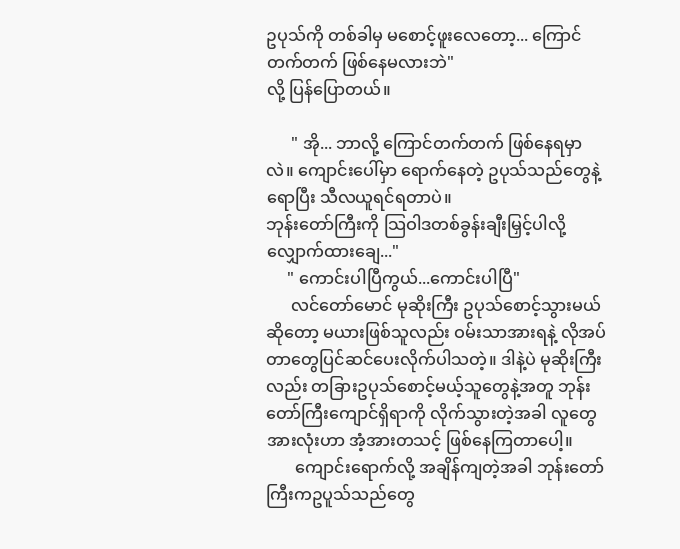ဥပုသ်ကို တစ်ခါမှ မစောင့်ဖူးလေတော့... ကြောင်တက်တက် ဖြစ်နေမလားဘဲ"
လို့ ပြန်ပြောတယ်။

      " အို... ဘာလို့ ကြောင်တက်တက် ဖြစ်နေရမှာလဲ။ ကျောင်းပေါ်မှာ ရောက်နေတဲ့ ဥပုသ်သည်တွေနဲ့ရောပြီး သီလယူရင်ရတာပဲ။
ဘုန်းတော်ကြီးကို သြဝါဒတစ်ခွန်းချီးမြှင့်ပါလို့ လျှောက်ထားချေ..."
     " ကောင်းပါပြီကွယ်...ကောင်းပါပြီ"
      လင်တော်မောင် မုဆိုးကြီး ဥပုသ်စောင့်သွားမယ်ဆိုတော့ မယားဖြစ်သူလည်း ဝမ်းသာအားရနဲ့ လိုအပ်တာတွေပြင်ဆင်ပေးလိုက်ပါသတဲ့။ ဒါနဲ့ပဲ မုဆိုးကြီးလည်း တခြားဥပုသ်စောင့်မယ့်သူတွေနဲ့အတူ ဘုန်းတော်ကြီးကျောင်ရှိရာကို လိုက်သွားတဲ့အခါ လူတွေအားလုံးဟာ အံ့အားတသင့် ဖြစ်နေကြတာပေါ့။
       ကျောင်းရောက်လို့ အချိန်ကျတဲ့အခါ ဘုန်းတော်ကြီးကဥပူသ်သည်တွေ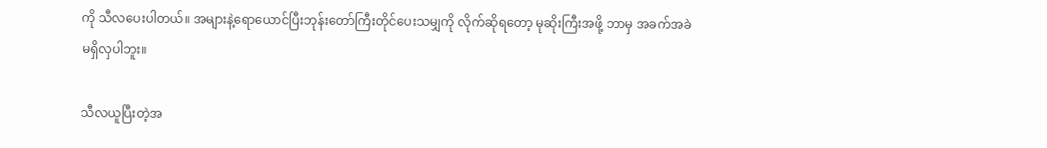ကို သီလပေးပါတယ်။ အများနဲ့ရောယောင်ပြီးဘုန်းတော်ကြီးတိုင်ပေးသမျှကို လိုက်ဆိုရတော့ မုဆိုးကြီးအဖို့ ဘာမှ အခက်အခဲမရှိလှပါဘူး။

သီလယူပြီးတဲ့အ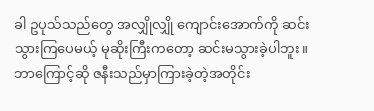ခါ ဥပုသ်သည်တွေ အလျှိုလျှို ကျောင်းအောက်ကို ဆင်းသွားကြပေမယ့် မုဆိုးကြီးကတော့ ဆင်းမသွားခဲ့ပါဘူး။ ဘာကြောင့်ဆို ဇနီးသည်မှာကြားခဲ့တဲ့အတိုင်း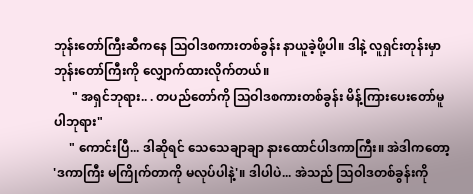ဘုန်းတော်ကြီးဆီကနေ သြဝါဒစကားတစ်ခွန်း နာယူခဲ့ဖို့ပါ။ ဒါနဲ့ လူရှင်းတုန်းမှာ ဘုန်းတော်ကြီးကို လျှောက်ထားလိုက်တယ်။
      " အရှင်ဘုရား.. . တပည်တော်ကို သြဝါဒစကားတစ်ခွန်း မိန့်ကြားပေးတော်မူပါဘုရား"
     " ကောင်းပြီ... ဒါဆိုရင် သေသေချာချာ နားထောင်ပါဒကာကြီး။ အဲဒါကတော့ 'ဒကာကြီး မကြိုက်တာကို မလုပ်ပါနဲ့'။ ဒါပါပဲ... အဲသည် သြဝါဒတစ်ခွန်းကို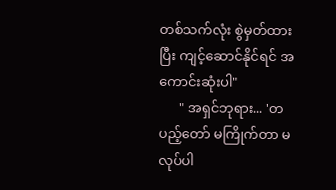တစ်သက်လုံး စွဲမှတ်ထားပြီး ကျင့်ဆောင်နိုင်ရင် အကောင်းဆုံးပါ"
      " အရှင်ဘုရား... 'တပည့်တော် မကြိုက်တာ မလုပ်ပါ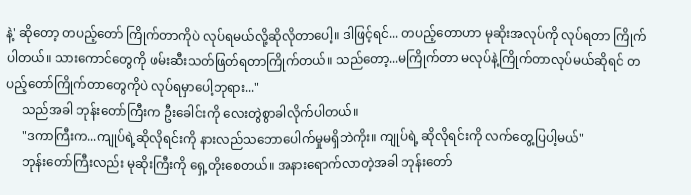နဲ့' ဆိုတော့ တပည့်တော် ကြိုက်တာကိုပဲ လုပ်ရမယ်လို့ဆိုလိုတာပေါ့။ ဒါဖြင့်ရင်... တပည့်တောဟာ မုဆိုးအလုပ်ကို လုပ်ရတာ ကြိုက်ပါတယ်။ သားကောင်တွေကို ဖမ်းဆီးသတ်ဖြတ်ရတာကြိုက်တယ်။ သည်တော့...မကြိုက်တာ မလုပ်နဲ့ကြိုက်တာလုပ်မယ်ဆိုရင် တပည့်တော်ကြိုက်တာတွေကိုပဲ လုပ်ရမှာပေါ့ဘုရား..."
     သည်အခါ ဘုန်းတော်ကြီးက ဦးခေါင်းကို လေးတွဲစွာခါလိုက်ပါတယ်။
     "ဒကာကြီးက...ကျုပ်ရဲ့ဆိုလိုရင်းကို နားလည်သဘောပေါက်မှုမရှိဘဲကိုး။ ကျုပ်ရဲ့ ဆိုလိုရင်းကို လက်တွေ့ပြပါ့မယ်"
     ဘုန်းတော်ကြီးလည်း မုဆိုးကြီးကို ရှေ့တိုးစေတယ်။ အနားရောက်လာတဲ့အခါ ဘုန်းတော်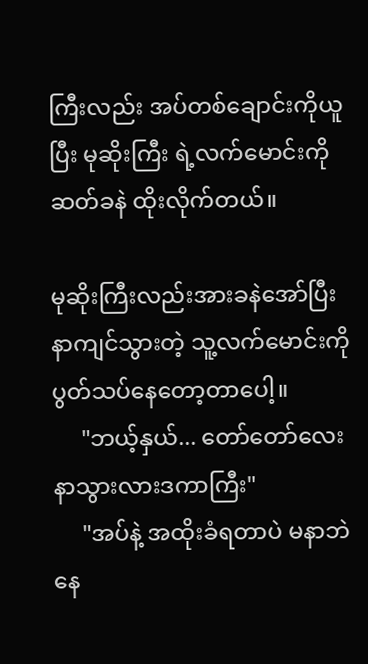ကြီးလည်း အပ်တစ်ချောင်းကိုယူပြီး မုဆိုးကြီး ရဲ့လက်မောင်းကို ဆတ်ခနဲ ထိုးလိုက်တယ်။

မုဆိုးကြီးလည်းအားခနဲအော်ပြီး နာကျင်သွားတဲ့ သူ့လက်မောင်းကို ပွတ်သပ်နေတော့တာပေါ့။
     "ဘယ့်နှယ်... တော်တော်လေးနာသွားလားဒကာကြီး"
     "အပ်နဲ့ အထိုးခံရတာပဲ မနာဘဲ နေ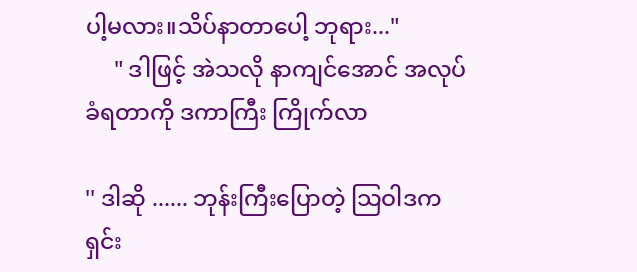ပါ့မလား။သိပ်နာတာပေါ့ ဘုရား..."
     " ဒါဖြင့် အဲသလို နာကျင်အောင် အလုပ်ခံရတာကို ဒကာကြီး ကြိုက်လာ

'' ဒါဆို ...... ဘုန်းကြီးပြောတဲ့ သြဝါဒက ရှင်း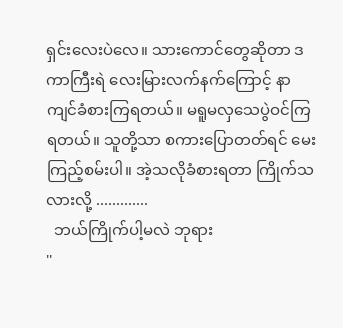ရှင်းလေးပဲလေ။ သားကောင်တွေဆိုတာ ဒကာကြီးရဲ လေးမြားလက်နက်ကြောင့် နာကျင်ခံစားကြရတယ်။ မရူမလှသေပွဲဝင်ကြရတယ်။ သူတို့သာ စကားပြောတတ်ရင် မေးကြည့်စမ်းပါ။ အဲ့သလိုခံစားရတာ ကြိုက်သလားလို့ .............
  ဘယ်ကြိုက်ပါ့မလဲ ဘုရား
''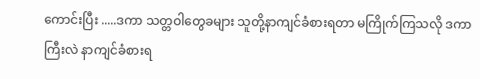ကောင်းပြီး .....ဒကာ သတ္တဝါတွေခများ သူတို့နာကျင်ခံစားရတာ မကြိုက်ကြသလို ဒကာကြီးလဲ နာကျင်ခံစားရ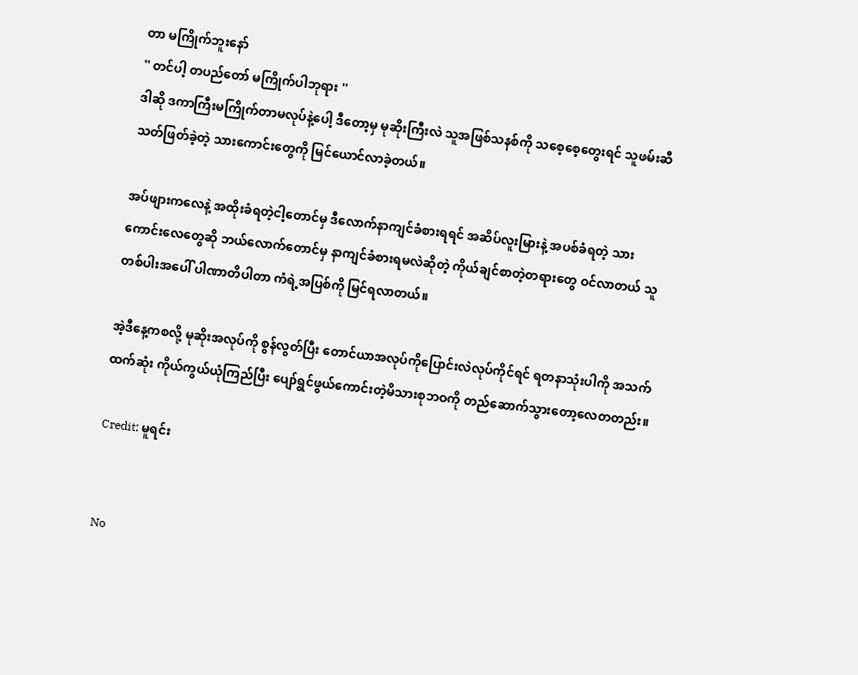တာ မကြိုက်ဘူးနော်
'' တင်ပါ့ တပည်တော် မကြိုက်ပါဘုရား ''
ဒါဆို ဒကာကြီးမကြိုက်တာမလုပ်နဲ့ပေါ့ ဒီတော့မှ မုဆိုးကြီးလဲ သူအဖြစ်သနစ်ကို သစေ့စေ့တွေးရင် သူဖမ်းဆီသတ်ဖြတ်ခဲ့တဲ့ သားကောင်းတွေကို မြင်ယောင်လာခဲ့တယ်။

အပ်ဖျားကလေနဲ့ အထိုးခံရတဲ့ငါ့တောင်မှ ဒီလောက်နာကျင်ခံစားရရင် အဆိပ်လူးမြားနဲ့ အပစ်ခံရတဲ့ သားကောင်းလေတွေဆို ဘယ်လောက်တောင်မှ နာကျင်ခံစားရမလဲဆိုတဲ့ ကိုယ်ချင်စာတဲ့တရားတွေ ဝင်လာတယ် သူတစ်ပါးအပေါ် ပါဏာတိပါတာ ကံရဲ့အပြစ်ကို မြင်ရလာတယ်။

အဲ့ဒီနေ့ကစလို့ မုဆိုးအလုပ်ကို စွန်လွတ်ပြီး တောင်ယာအလုပ်ကိုပြောင်းလဲလုပ်ကိုင်ရင် ရတနာသုံးပါကို အသက်ထက်ဆုံး ကိုယ်ကွယ်ယုံကြည်ပြီး ပျော်ရွင်ဖွယ်ကောင်းတဲ့မိသားစုဘဝကို တည်ဆောက်သွားတော့လေတတည်း။

Credit: မူရင်း


No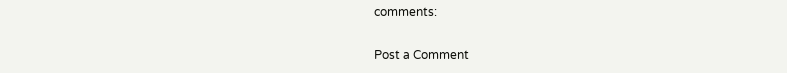comments:

Post a Comment